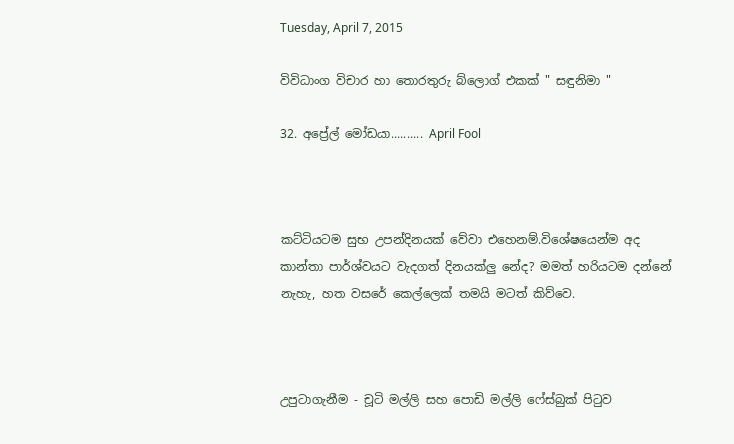Tuesday, April 7, 2015

විවිධාංග විචාර හා තොරතුරු බ්ලොග් එකක් " සඳුනිමා "

32. අප්‍රේල් මෝඩයා.......... April Fool



කට්ටියටම සුභ උපන්දිනයක් වේවා එහෙනම්.විශේෂයෙන්ම අද කාන්තා පාර්ශ්වයට වැදගත් දිනයක්ලු නේද? මමත් හරියටම දන්නේ නැහැ, හත වසරේ කෙල්ලෙක් තමයි මටත් කිව්වෙ.



උපුටාගැනීම - චූටි මල්ලි සහ පොඩි මල්ලි ෆේස්බුක් පිටුව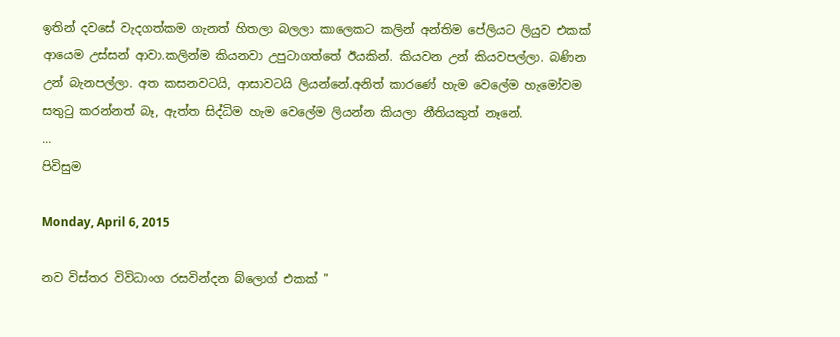ඉතින් දවසේ වැදගත්කම ගැනත් හිතලා බලලා කාලෙකට කලින් අන්තිම පේලියට ලියුව එකක් ආයෙම උස්සන් ආවා.කලින්ම කියනවා උපුටාගත්තේ ඊයකින්. කියවන උන් කියවපල්ලා. බණින උන් බැනපල්ලා. අත කසනවටයි, ආසාවටයි ලියන්නේ.අනිත් කාරණේ හැම වෙලේම හැමෝවම සතුටු කරන්නත් බෑ, ඇත්ත සිද්ධිම හැම වෙලේම ලියන්න කියලා නීතියකුත් නෑනේ.
...
පිවිසුම

Monday, April 6, 2015

නව විස්තර විවිධාංග රසවින්දන බ්ලොග් එකක් "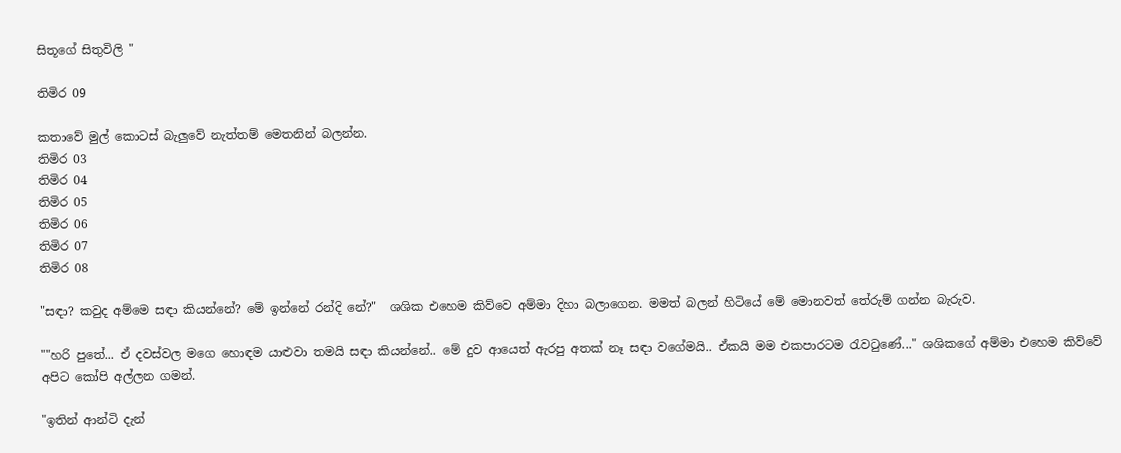සිතූගේ සිතුවිලි "

තිමිර 09

කතාවේ මුල් කොටස් බැලුවේ නැත්තම් මෙතනින් බලන්න.
තිමිර 03
තිමිර 04
තිමිර 05
තිමිර 06
තිමිර 07
තිමිර 08

"සඳා? කවුද අම්මෙ සඳා කියන්නේ? මේ ඉන්නේ රන්දි නේ?"  ශශික එහෙම කිව්වෙ අම්මා දිහා බලාගෙන. මමත් බලන් හිටියේ මේ මොනවත් තේරුම් ගන්න බැරුව.

""හරි පුතේ... ඒ දවස්වල මගෙ හොඳම යාළුවා තමයි සඳා කියන්නේ.. මේ දුව ආයෙත් ඇරපු අතක් නෑ සඳා වගේමයි.. ඒකයි මම එකපාරටම රැවටුණේ..." ශශිකගේ අම්මා එහෙම කිව්වේ අපිට කෝපි අල්ලන ගමන්.

"ඉතින් ආන්ටි දැන්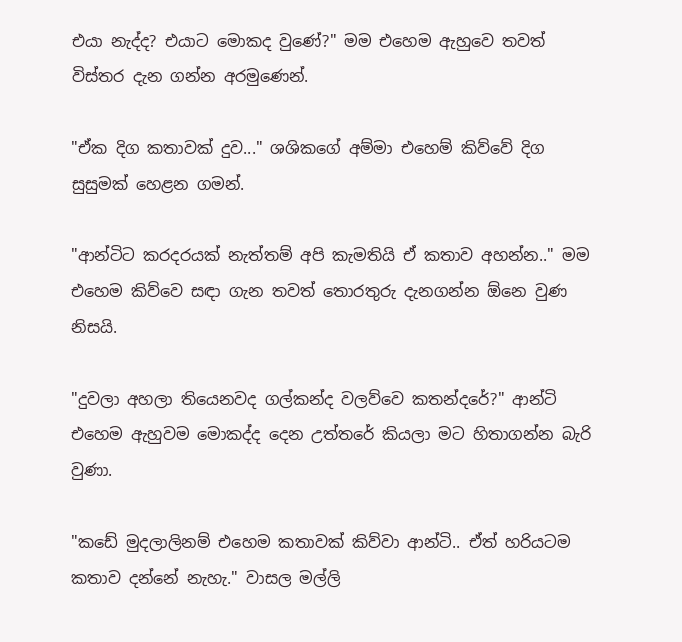එයා නැද්ද? එයාට මොකද වුණේ?" මම එහෙම ඇහුවෙ තවත් විස්තර දැන ගන්න අරමුණෙන්.

"ඒක දිග කතාවක් දුව..." ශශිකගේ අම්මා එහෙම් කිව්වේ දිග සුසුමක් හෙළන ගමන්.

"ආන්ටිට කරදරයක් නැත්තම් අපි කැමතියි ඒ කතාව අහන්න.." මම එහෙම කිව්වෙ සඳා ගැන තවත් තොරතුරු දැනගන්න ඕනෙ වුණ නිසයි.

"දුවලා අහලා තියෙනවද ගල්කන්ද වලව්වෙ කතන්දරේ?" ආන්ටි එහෙම ඇහුවම මොකද්ද දෙන උත්තරේ කියලා මට හිතාගන්න බැරි වුණා.

"කඩේ මුදලාලිනම් එහෙම කතාවක් කිව්වා ආන්ටි.. ඒත් හරියටම කතාව දන්නේ නැහැ." වාසල මල්ලි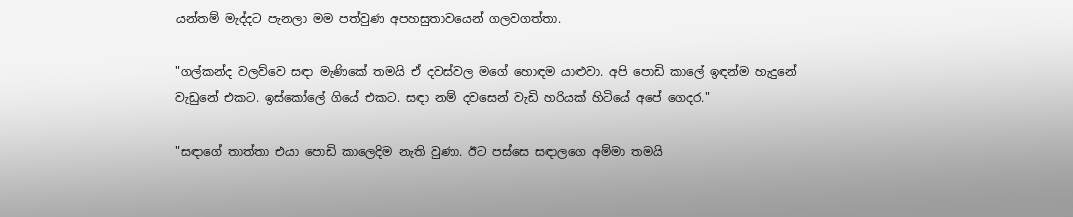යන්තම් මැද්දට පැනලා මම පත්වුණ අපහසුතාවයෙන් ගලවගත්තා.

"ගල්කන්ද වලව්වෙ සඳා මැණිකේ තමයි ඒ දවස්වල මගේ හොඳම යාළුවා. අපි පොඩි කාලේ ඉඳන්ම හැදුනේ වැඩුනේ එකට. ඉස්කෝලේ ගියේ එකට. සඳා නම් දවසෙන් වැඩි හරියක් හිටියේ අපේ ගෙදර."

"සඳාගේ තාත්තා එයා පොඩි කාලෙදිම නැති වුණා. ඊට පස්සෙ සඳාලගෙ අම්මා තමයි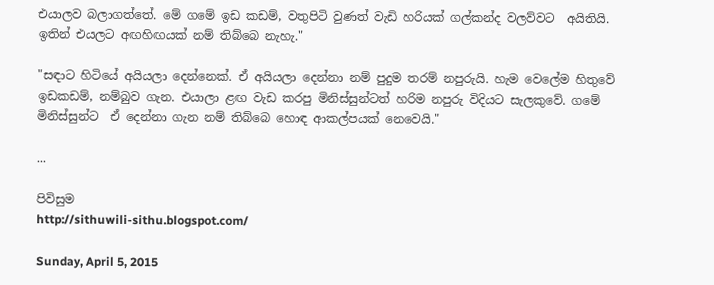එයාලව බලාගත්තේ. මේ ගමේ ඉඩ කඩම්, වතුපිටි වුණත් වැඩි හරියක් ගල්කන්ද වලව්වට  අයිතියි. ඉතින් එයලට අඟහිඟයක් නම් තිබ්බෙ නැහැ."

"සඳාට හිටියේ අයියලා දෙන්නෙක්. ඒ අයියලා දෙන්නා නම් පුදුම තරම් නපුරුයි. හැම වෙලේම හිතුවේ ඉඩකඩම්, නම්බුව ගැන. එයාලා ළඟ වැඩ කරපු මිනිස්සුන්ටත් හරිම නපුරු විදියට සැලකුවේ. ගමේ මිනිස්සුන්ට  ඒ දෙන්නා ගැන නම් තිබ්බෙ හොඳ ආකල්පයක් නෙවෙයි."

...

පිවිසුම
http://sithuwili-sithu.blogspot.com/

Sunday, April 5, 2015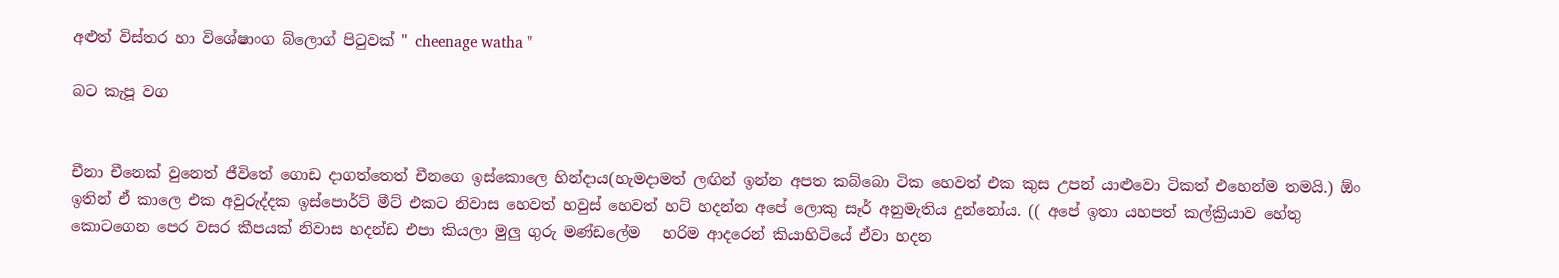අළුත් විස්තර හා විශේෂාංග බ්ලොග් පිටුවක් " cheenage watha "

බට කැපූ වග


චීනා චීනෙක් වුනෙත් ජීවිතේ ගොඩ දාගත්තෙත් චීනගෙ ඉස්කොලෙ හින්දාය(හැමදාමත් ලඟින් ඉන්න අපත කබ්බො ටික හෙවත් එක කුස උපන් යාළුවො ටිකත් එහෙන්ම තමයි.) ඕං ඉතින් ඒ කාලෙ එක අවුරුද්දක ඉස්පොර්ට් මීට් එකට නිවාස හෙවත් හවුස් හෙවත් හට් හදන්න අපේ ලොකු සෑර් අනුමැතිය දුන්නෝය. (( අපේ ඉතා යහපත් කල්ක්‍රියාව හේතු කොටගෙන පෙර වසර කීපයක් නිවාස හදන්ඩ එපා කියලා මුලු ගුරු මණ්ඩලේම   හරිම ආදරෙන් කියාහිටියේ ඒවා හදන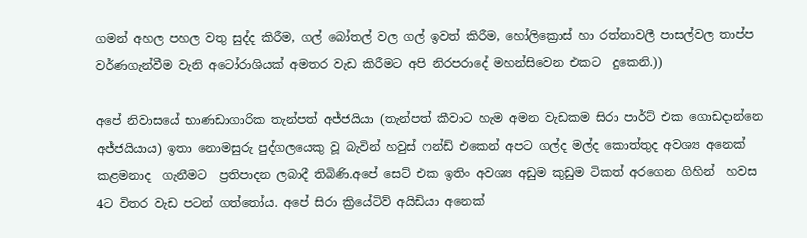ගමන් අහල පහල වතු සුද්ද කිරීම, ගල් බෝතල් වල ගල් ඉවත් කිරීම, හෝලික්‍රොස් හා රත්නාවලී පාසල්වල තාප්ප වර්ණගැන්වීම වැනි අටෝරාශියක් අමතර වැඩ කිරීමට අපි නිරපරාදේ මහන්සිවෙන එකට  දුකෙනි.))

අපේ නිවාසයේ භාණඩාගාරික තැන්පත් අජ්ජයියා (තැන්පත් කීවාට හැම අමන වැඩකම සිරා පාර්ට් එක ගොඩදාන්නෙ අජ්ජයියාය) ඉතා නොමසුරු පුද්ගලයෙකු වූ බැවින් හවුස් ෆන්ඩ් එකෙන් අපට ගල්ද මල්ද කොත්තුද අවශ්‍ය අනෙක් කළමනාද  ගැනීමට  ප්‍රතිපාදන ලබාදී තිබිණි.අපේ සෙට් එක ඉතිං අවශ්‍ය අඩුම කුඩුම ටිකත් අරගෙන ගිහින්  හවස  4ට විතර වැඩ පටන් ගත්තෝය. අපේ සිරා ක්‍රියේටිව් අයිඩියා අනෙක්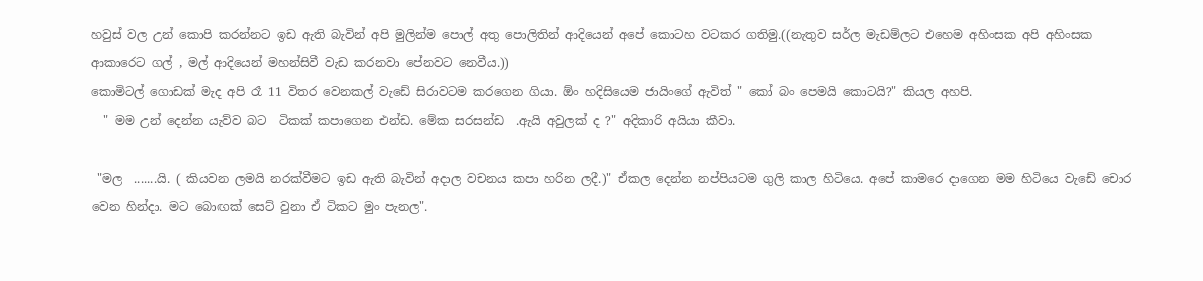හවුස් වල උන් කොපි කරන්නට ඉඩ ඇති බැවින් අපි මුලින්ම පොල් අතු පොලිතින් ආදියෙන් අපේ කොටහ වටකර ගතිමු.((නැතුව සර්ල මැඩම්ලට එහෙම අහිංසක අපි අහිංසක ආකාරෙට ගල් , මල් ආදියෙන් මහන්සිවී වැඩ කරනවා පේනවට නෙවීය.))
කොමිටල් ගොඩක් මැද අපි රෑ 11 විතර වෙනකල් වැඩේ සිරාවටම කරගෙන ගියා. ඕං හදිසියෙම ජායිංගේ ඇවිත් " කෝ බං පෙමයි කොටයි?" කියල අහපි.
  " මම උන් දෙන්න යැව්ව බට  ටිකක් කපාගෙන එන්ඩ. මේක සරසන්ඩ  .ඇයි අවුලක් ද ?" අදිකාරි අයියා කීවා.

 "මල  .......යි. ( කියවන ලමයි නරක්වීමට ඉඩ ඇති බැවින් අදාල වචනය කපා හරින ලදී.)" ඒකල දෙන්න නප්පියටම ගුලි කාල හිටියෙ. අපේ කාමරෙ දාගෙන මම හිටියෙ වැඩේ චොර වෙන හින්දා. මට බොඟක් සෙට් වුනා ඒ ටිකට මුං පැනල".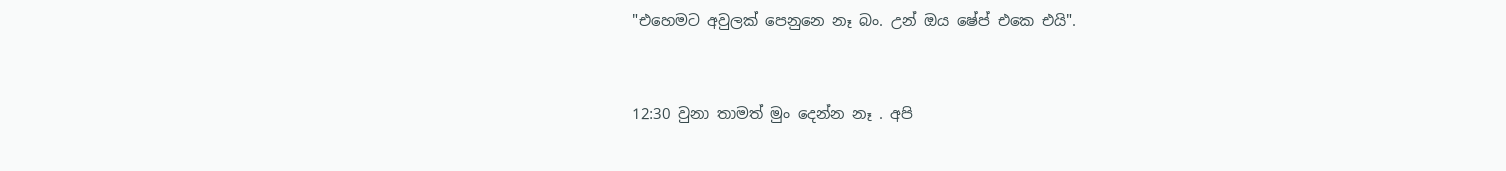"එහෙමට අවුලක් පෙනුනෙ නෑ බං. උන් ඔය ෂේප් එකෙ එයි".


12:30 වුනා තාමත් මුං දෙන්න නෑ . අපි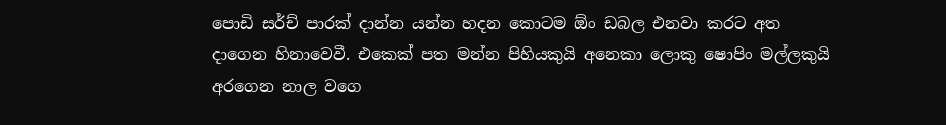පොඩි සර්ච් පාරක් දාන්න යන්න හදන කොටම ඕං ඩබල එනවා කරට අත දාගෙන හිනාවෙවී. එකෙක් පත මන්න පිහියකුයි අනෙකා ලොකු ෂොපිං මල්ලකුයි අරගෙන නාල වගෙ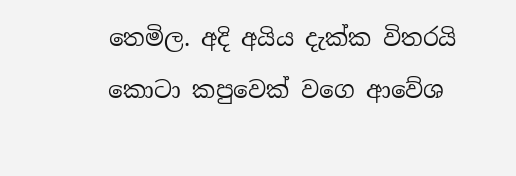තෙමිල. අදි අයිය දැක්ක විතරයි  කොටා කපුවෙක් වගෙ ආවේශ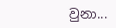වුනා...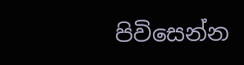පිවිසෙන්න